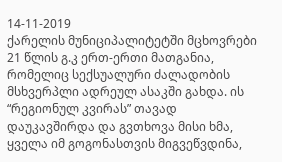14-11-2019
ქარელის მუნიციპალიტეტში მცხოვრები 21 წლის გ.კ ერთ-ერთი მათგანია, რომელიც სექსუალური ძალადობის მსხვერპლი ადრეულ ასაკში გახდა. ის “რეგიონულ კვირას” თავად დაუკავშირდა და გვთხოვა მისი ხმა, ყველა იმ გოგონასთვის მიგვეწვდინა,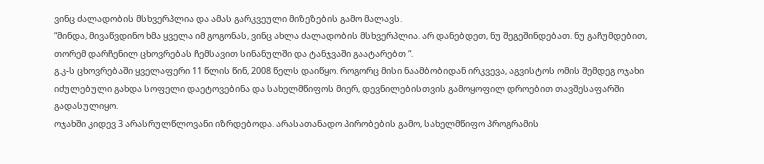ვინც ძალადობის მსხვერპლია და ამას გარკვეული მიზეზების გამო მალავს.
“მინდა, მივაწვდინო ხმა ყველა იმ გოგონას, ვინც ახლა ძალადობის მსხვერპლია. არ დანებდეთ, ნუ შეგეშინდებათ. ნუ გაჩუმდებით, თორემ დარჩენილ ცხოვრებას ჩემსავით სინანულში და ტანჯვაში გაატარებთ “.
გ.კ-ს ცხოვრებაში ყველაფერი 11 წლის წინ, 2008 წელს დაიწყო. როგორც მისი ნაამბობიდან ირკვევა, აგვისტოს ომის შემდეგ ოჯახი იძულებული გახდა სოფელი დაეტოვებინა და სახელმწიფოს მიერ, დევნილებისთვის გამოყოფილ დროებით თავშესაფარში გადასულიყო.
ოჯახში კიდევ 3 არასრულწლოვანი იზრდებოდა. არასათანადო პირობების გამო, სახელმწიფო პროგრამის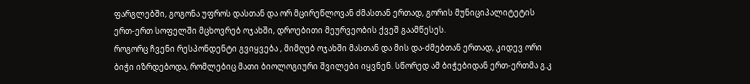ფარგლებში, გოგონა უფროს დასთან და ორ მცირეწლოვან ძმასთან ერთად, გორის მუნიციპალიტეტის ერთ-ერთ სოფელში მცხოვრებ ოჯახში, დროებითი მეურვეობის ქვეშ გაამწესეს.
როგორც ჩვენი რესპონდენტი გვიყვება , მიმღებ ოჯახში მასთან და მის და-ძმებთან ერთად, კიდევ ორი ბიჭი იზრდებოდა, რომლებიც მათი ბიოლოგიური შვილები იყვნენ. სწორედ ამ ბიჭებიდან ერთ-ერთმა გ.კ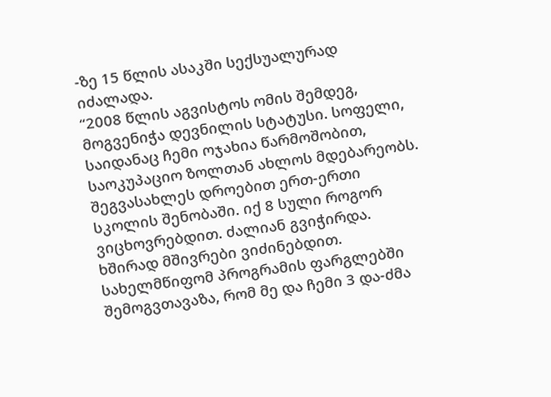-ზე 15 წლის ასაკში სექსუალურად იძალადა.
“2008 წლის აგვისტოს ომის შემდეგ, მოგვენიჭა დევნილის სტატუსი. სოფელი, საიდანაც ჩემი ოჯახია წარმოშობით, საოკუპაციო ზოლთან ახლოს მდებარეობს. შეგვასახლეს დროებით ერთ-ერთი სკოლის შენობაში. იქ 8 სული როგორ ვიცხოვრებდით. ძალიან გვიჭირდა. ხშირად მშივრები ვიძინებდით. სახელმწიფომ პროგრამის ფარგლებში შემოგვთავაზა, რომ მე და ჩემი 3 და-ძმა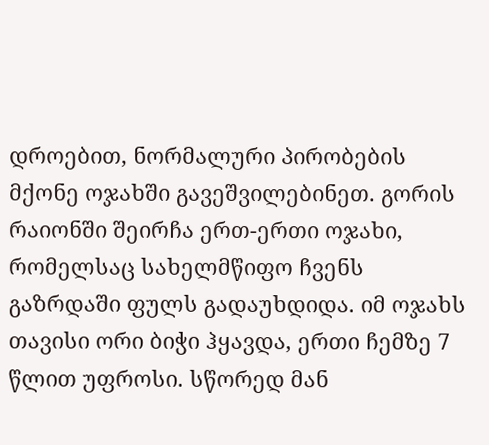დროებით, ნორმალური პირობების მქონე ოჯახში გავეშვილებინეთ. გორის რაიონში შეირჩა ერთ-ერთი ოჯახი, რომელსაც სახელმწიფო ჩვენს გაზრდაში ფულს გადაუხდიდა. იმ ოჯახს თავისი ორი ბიჭი ჰყავდა, ერთი ჩემზე 7 წლით უფროსი. სწორედ მან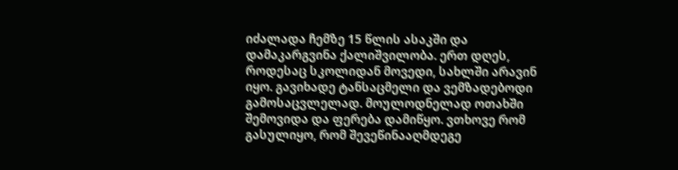იძალადა ჩემზე 15 წლის ასაკში და დამაკარგვინა ქალიშვილობა. ერთ დღეს, როდესაც სკოლიდან მოვედი, სახლში არავინ იყო. გავიხადე ტანსაცმელი და ვემზადებოდი გამოსაცვლელად. მოულოდნელად ოთახში შემოვიდა და ფერება დამიწყო. ვთხოვე რომ გასულიყო, რომ შევეწინააღმდეგე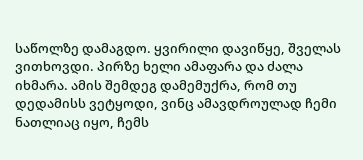საწოლზე დამაგდო. ყვირილი დავიწყე, შველას ვითხოვდი. პირზე ხელი ამაფარა და ძალა იხმარა. ამის შემდეგ დამემუქრა, რომ თუ დედამისს ვეტყოდი, ვინც ამავდროულად ჩემი ნათლიაც იყო, ჩემს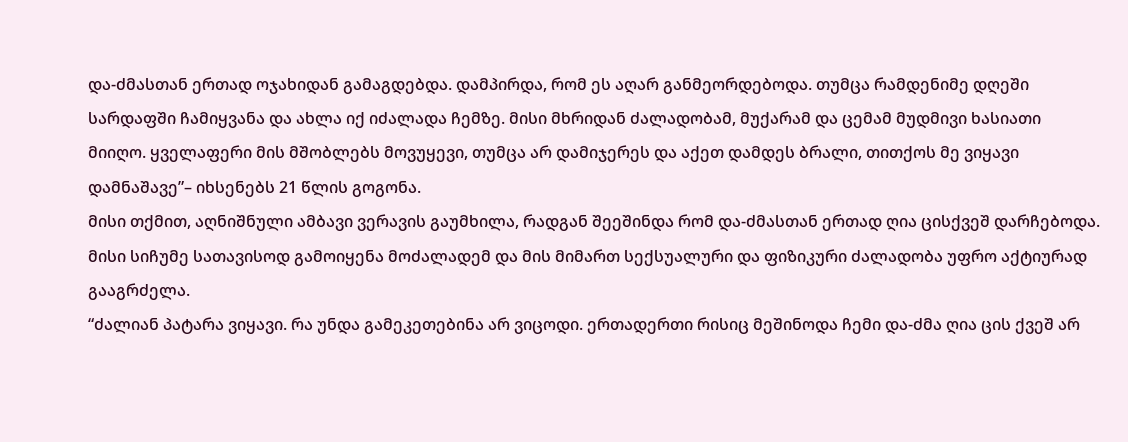და-ძმასთან ერთად ოჯახიდან გამაგდებდა. დამპირდა, რომ ეს აღარ განმეორდებოდა. თუმცა რამდენიმე დღეში სარდაფში ჩამიყვანა და ახლა იქ იძალადა ჩემზე. მისი მხრიდან ძალადობამ, მუქარამ და ცემამ მუდმივი ხასიათი მიიღო. ყველაფერი მის მშობლებს მოვუყევი, თუმცა არ დამიჯერეს და აქეთ დამდეს ბრალი, თითქოს მე ვიყავი დამნაშავე”– იხსენებს 21 წლის გოგონა.
მისი თქმით, აღნიშნული ამბავი ვერავის გაუმხილა, რადგან შეეშინდა რომ და-ძმასთან ერთად ღია ცისქვეშ დარჩებოდა. მისი სიჩუმე სათავისოდ გამოიყენა მოძალადემ და მის მიმართ სექსუალური და ფიზიკური ძალადობა უფრო აქტიურად გააგრძელა.
“ძალიან პატარა ვიყავი. რა უნდა გამეკეთებინა არ ვიცოდი. ერთადერთი რისიც მეშინოდა ჩემი და-ძმა ღია ცის ქვეშ არ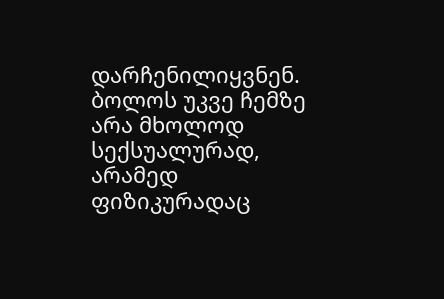დარჩენილიყვნენ. ბოლოს უკვე ჩემზე არა მხოლოდ სექსუალურად, არამედ ფიზიკურადაც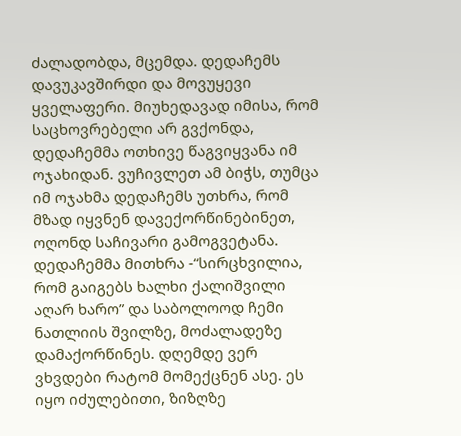ძალადობდა, მცემდა. დედაჩემს დავუკავშირდი და მოვუყევი ყველაფერი. მიუხედავად იმისა, რომ საცხოვრებელი არ გვქონდა, დედაჩემმა ოთხივე წაგვიყვანა იმ ოჯახიდან. ვუჩივლეთ ამ ბიჭს, თუმცა იმ ოჯახმა დედაჩემს უთხრა, რომ მზად იყვნენ დავექორწინებინეთ, ოღონდ საჩივარი გამოგვეტანა. დედაჩემმა მითხრა -“სირცხვილია, რომ გაიგებს ხალხი ქალიშვილი აღარ ხარო” და საბოლოოდ ჩემი ნათლიის შვილზე, მოძალადეზე დამაქორწინეს. დღემდე ვერ ვხვდები რატომ მომექცნენ ასე. ეს იყო იძულებითი, ზიზღზე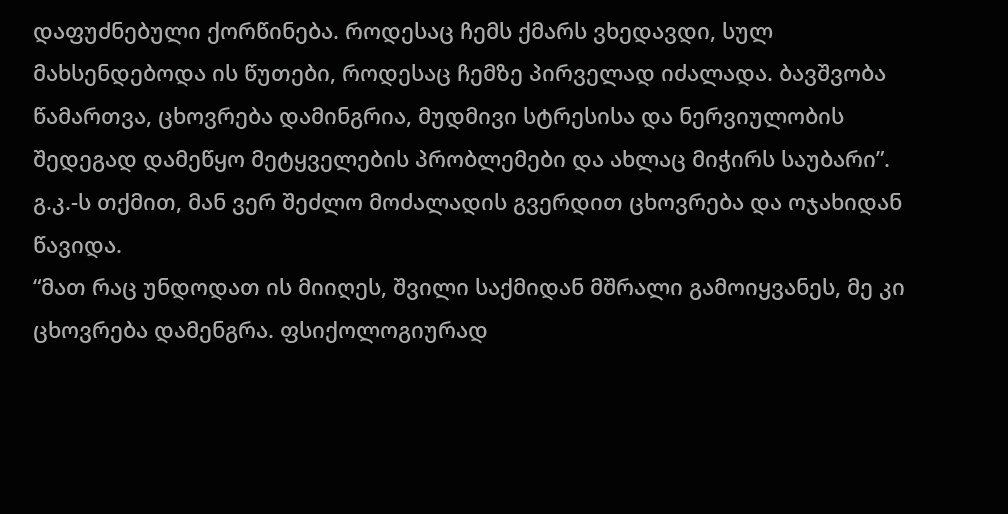დაფუძნებული ქორწინება. როდესაც ჩემს ქმარს ვხედავდი, სულ მახსენდებოდა ის წუთები, როდესაც ჩემზე პირველად იძალადა. ბავშვობა წამართვა, ცხოვრება დამინგრია, მუდმივი სტრესისა და ნერვიულობის შედეგად დამეწყო მეტყველების პრობლემები და ახლაც მიჭირს საუბარი”.
გ.კ.-ს თქმით, მან ვერ შეძლო მოძალადის გვერდით ცხოვრება და ოჯახიდან წავიდა.
“მათ რაც უნდოდათ ის მიიღეს, შვილი საქმიდან მშრალი გამოიყვანეს, მე კი ცხოვრება დამენგრა. ფსიქოლოგიურად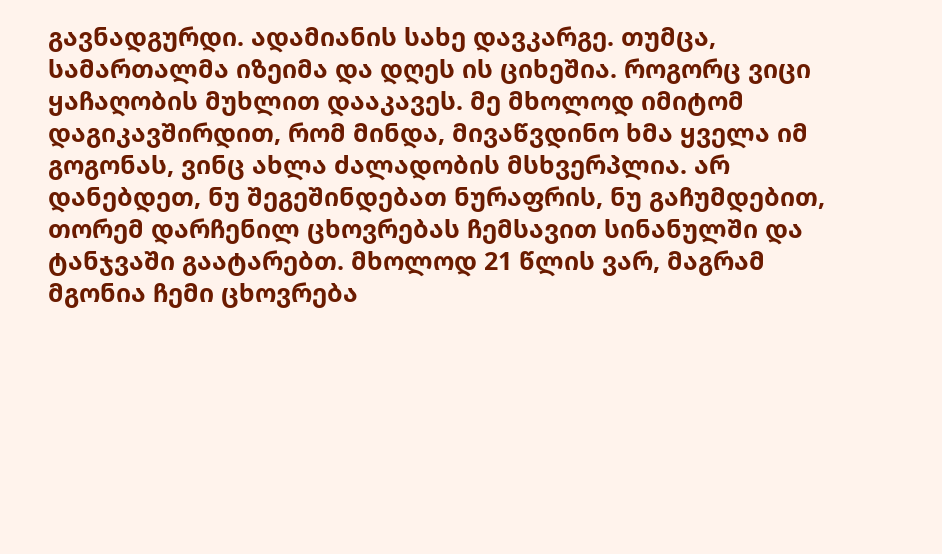გავნადგურდი. ადამიანის სახე დავკარგე. თუმცა, სამართალმა იზეიმა და დღეს ის ციხეშია. როგორც ვიცი ყაჩაღობის მუხლით დააკავეს. მე მხოლოდ იმიტომ დაგიკავშირდით, რომ მინდა, მივაწვდინო ხმა ყველა იმ გოგონას, ვინც ახლა ძალადობის მსხვერპლია. არ დანებდეთ, ნუ შეგეშინდებათ ნურაფრის, ნუ გაჩუმდებით, თორემ დარჩენილ ცხოვრებას ჩემსავით სინანულში და ტანჯვაში გაატარებთ. მხოლოდ 21 წლის ვარ, მაგრამ მგონია ჩემი ცხოვრება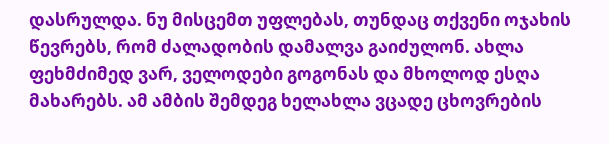დასრულდა. ნუ მისცემთ უფლებას, თუნდაც თქვენი ოჯახის წევრებს, რომ ძალადობის დამალვა გაიძულონ. ახლა ფეხმძიმედ ვარ, ველოდები გოგონას და მხოლოდ ესღა მახარებს. ამ ამბის შემდეგ ხელახლა ვცადე ცხოვრების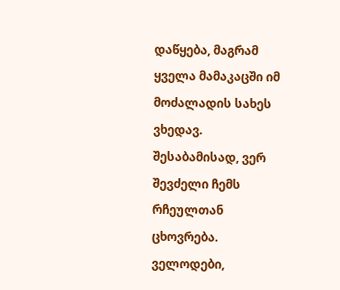დაწყება, მაგრამ ყველა მამაკაცში იმ მოძალადის სახეს ვხედავ. შესაბამისად, ვერ შევძელი ჩემს რჩეულთან ცხოვრება. ველოდები,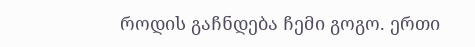როდის გაჩნდება ჩემი გოგო. ერთი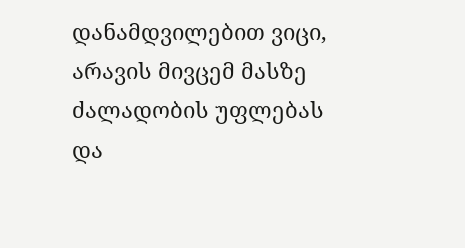დანამდვილებით ვიცი, არავის მივცემ მასზე ძალადობის უფლებას და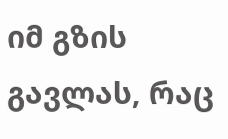იმ გზის გავლას, რაც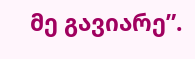მე გავიარე”.